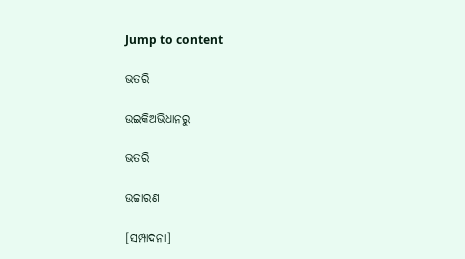Jump to content

ଭତରି

ଉଇକିଅଭିଧାନ‌ରୁ

ଭତରି

ଉଚ୍ଚାରଣ

[ସମ୍ପାଦନା]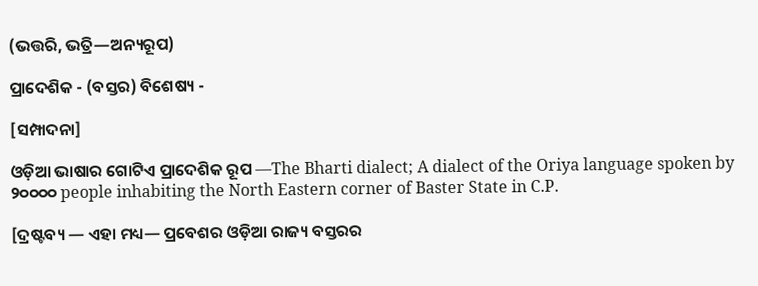(ଭତ୍ତରି, ଭତ୍ରି—ଅନ୍ୟରୂପ)

ପ୍ରାଦେଶିକ - (ବସ୍ତର) ବିଶେଷ୍ୟ -

[ସମ୍ପାଦନା]

ଓଡ଼ିଆ ଭାଷାର ଗୋଟିଏ ପ୍ରାଦେଶିକ ରୂପ —The Bharti dialect; A dialect of the Oriya language spoken by ୨୦୦୦୦ people inhabiting the North Eastern corner of Baster State in C.P.

[ଦ୍ରଷ୍ଟବ୍ୟ — ଏହା ମଧ୍ୟ— ପ୍ରବେଶର ଓଡ଼ିଆ ରାଜ୍ୟ ବସ୍ତରର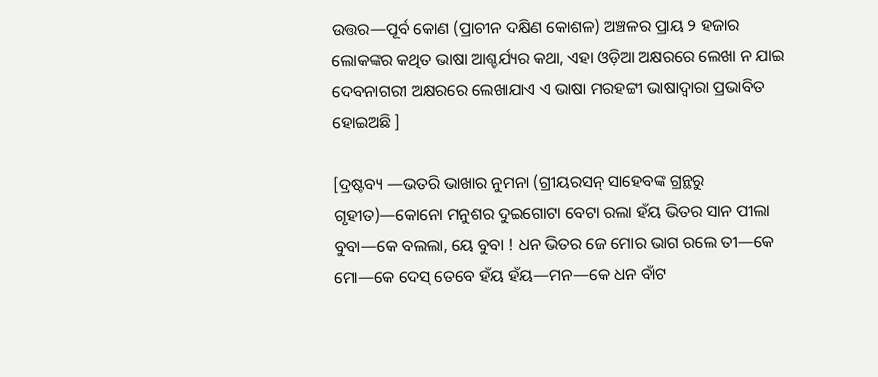ଉତ୍ତର—ପୂର୍ବ କୋଣ (ପ୍ରାଚୀନ ଦକ୍ଷିଣ କୋଶଳ) ଅଞ୍ଚଳର ପ୍ରାୟ ୨ ହଜାର ଲୋକଙ୍କର କଥିତ ଭାଷା ଆଶ୍ଚର୍ଯ୍ୟର କଥା, ଏହା ଓଡ଼ିଆ ଅକ୍ଷରରେ ଲେଖା ନ ଯାଇ ଦେବନାଗରୀ ଅକ୍ଷରରେ ଲେଖାଯାଏ ଏ ଭାଷା ମରହଟ୍ଟୀ ଭାଷାଦ୍ୱାରା ପ୍ରଭାବିତ ହୋଇଅଛି ]

[ଦ୍ରଷ୍ଟବ୍ୟ —ଭତରି ଭାଖାର ନୁମନା (ଗ୍ରୀୟରସନ୍ ସାହେବଙ୍କ ଗ୍ରନ୍ଥରୁ ଗୃହୀତ)—କୋନୋ ମନୁଶର ଦୁଇଗୋଟା ବେଟା ରଲା ହଁୟ ଭିତର ସାନ ପୀଲା ବୁବା—କେ ବଲଲା, ୟେ ବୁବା ! ଧନ ଭିତର ଜେ ମୋର ଭାଗ ରଲେ ତୀ—କେ ମୋ—କେ ଦେସ୍ ତେବେ ହଁୟ ହଁୟ—ମନ—କେ ଧନ ବାଁଟ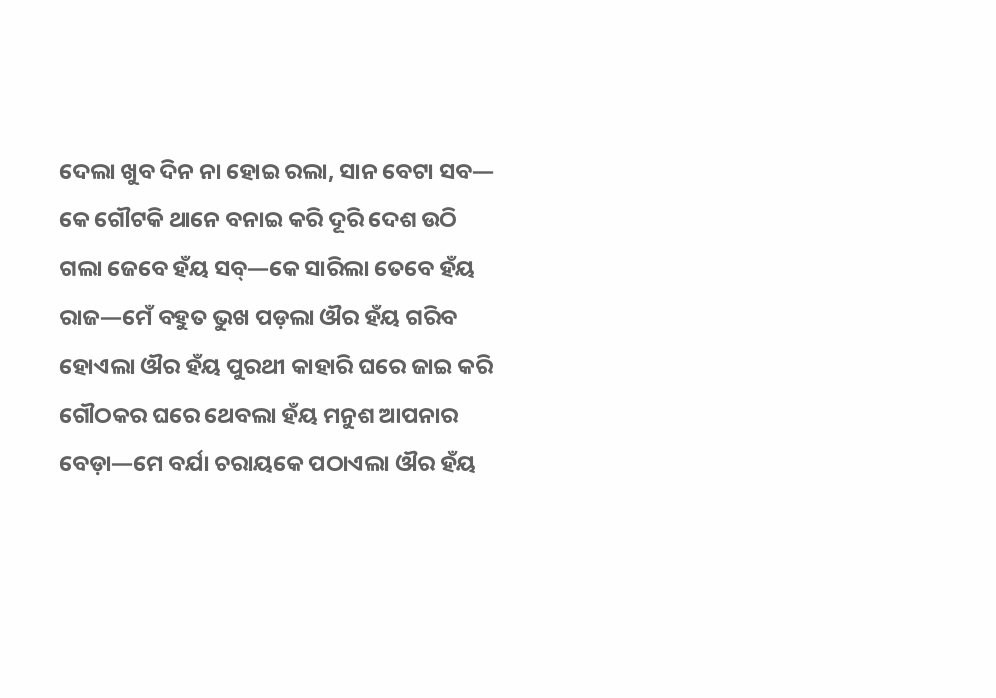ଦେଲା ଖୁବ ଦିନ ନା ହୋଇ ରଲା, ସାନ ବେଟା ସବ— କେ ଗୌଟକି ଥାନେ ବନାଇ କରି ଦୂରି ଦେଶ ଉଠି ଗଲା ଜେବେ ହଁୟ ସବ୍—କେ ସାରିଲା ତେବେ ହଁୟ ରାଜ—ମେଁ ବହୁତ ଭୁଖ ପଡ଼ଲା ଔର ହଁୟ ଗରିବ ହୋଏଲା ଔର ହଁୟ ପୁରଥୀ କାହାରି ଘରେ ଜାଇ କରି ଗୌଠକର ଘରେ ଥେବଲା ହଁୟ ମନୁଶ ଆପନାର ବେଡ଼ା—ମେ ବର୍ଯା ଚରାୟକେ ପଠାଏଲା ଔର ହଁୟ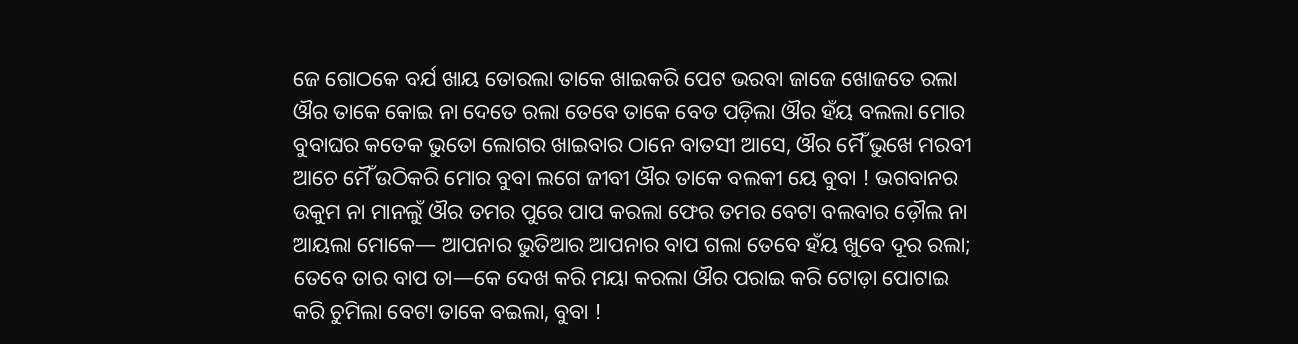ଜେ ଗୋଠକେ ବର୍ଯ ଖାୟ ତୋରଲା ତାକେ ଖାଇକରି ପେଟ ଭରବା ଜାଜେ ଖୋଜତେ ରଲା ଔର ତାକେ କୋଇ ନା ଦେତେ ରଲା ତେବେ ତାକେ ବେତ ପଡ଼ିଲା ଔର ହଁୟ ବଲଲା ମୋର ବୁବାଘର କତେକ ଭୁତୋ ଲୋଗର ଖାଇବାର ଠାନେ ବାତସୀ ଆସେ, ଔର ମୈଁ ଭୁଖେ ମରବୀ ଆଚେ ମୈଁ ଉଠିକରି ମୋର ବୁବା ଲଗେ ଜୀବୀ ଔର ତାକେ ବଲକୀ ୟେ ବୁବା ! ଭଗବାନର ଉକୁମ ନା ମାନଲୁଁ ଔର ତମର ପୁରେ ପାପ କରଲା ଫେର ତମର ବେଟା ବଲବାର ଡ଼ୌଲ ନା ଆୟଲା ମୋକେ— ଆପନାର ଭୁତିଆର ଆପନାର ବାପ ଗଲା ତେବେ ହଁୟ ଖୁବେ ଦୂର ରଲା; ତେବେ ତାର ବାପ ତା—କେ ଦେଖ କରି ମୟା କରଲା ଔର ପରାଇ କରି ଟୋଡ଼ା ପୋଟାଇ କରି ଚୁମିଲା ବେଟା ତାକେ ବଇଲା, ବୁବା !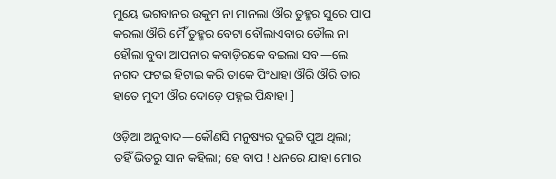ମୁୟେ ଭଗବାନର ଉକୁମ ନା ମାନଲା ଔର ତୁହ୍ମର ସୁରେ ପାପ କରଲା ଔରି ମୈଁ ତୁହ୍ମର ବେଟା ବୌଲାଏବାର ଡୌଲ ନା ହୌଲା ବୁବା ଆପନାର କବାଡ଼ିରକେ ବଇଲା ସବ—ଲେ ନଗଦ ଫଟଇ ହିଟାଇ କରି ତାକେ ପିଂଧାହା ଔରି ଔରି ତାର ହାତେ ମୁଦୀ ଔର ଦୋଡ଼େ ପହ୍ନଇ ପିନ୍ଧାହା ]

ଓଡ଼ିଆ ଅନୁବାଦ—କୌଣସି ମନୁଷ୍ୟର ଦୁଇଟି ପୁଅ ଥିଲା; ତହିଁ ଭିତରୁ ସାନ କହିଲା; ହେ ବାପ ! ଧନରେ ଯାହା ମୋର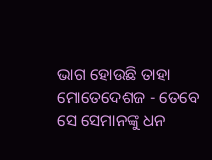ଭାଗ ହୋଉଛି ତାହା ମୋତେଦେଶଜ - ତେବେ ସେ ସେମାନଙ୍କୁ ଧନ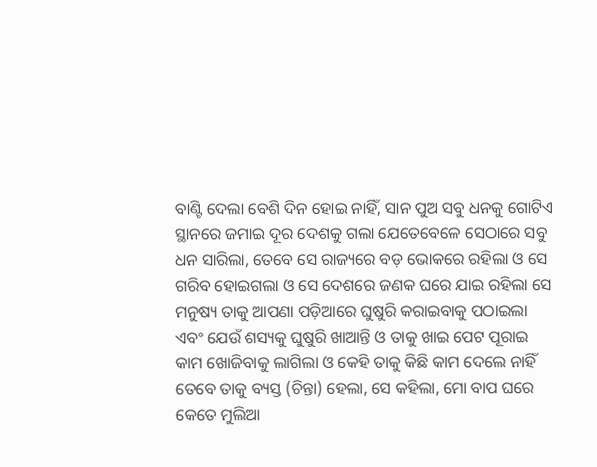ବାଣ୍ଟି ଦେଲା ବେଶି ଦିନ ହୋଇ ନାହିଁ, ସାନ ପୁଅ ସବୁ ଧନକୁ ଗୋଟିଏ ସ୍ଥାନରେ ଜମାଇ ଦୂର ଦେଶକୁ ଗଲା ଯେତେବେଳେ ସେଠାରେ ସବୁ ଧନ ସାରିଲା, ତେବେ ସେ ରାଜ୍ୟରେ ବଡ଼ ଭୋକରେ ରହିଲା ଓ ସେ ଗରିବ ହୋଇଗଲା ଓ ସେ ଦେଶରେ ଜଣକ ଘରେ ଯାଇ ରହିଲା ସେ ମନୁଷ୍ୟ ତାକୁ ଆପଣା ପଡ଼ିଆରେ ଘୁଷୁରି କରାଇବାକୁ ପଠାଇଲା ଏବଂ ଯେଉଁ ଶସ୍ୟକୁ ଘୁଷୁରି ଖାଆନ୍ତି ଓ ତାକୁ ଖାଇ ପେଟ ପୂରାଇ କାମ ଖୋଜିବାକୁ ଲାଗିଲା ଓ କେହି ତାକୁ କିଛି କାମ ଦେଲେ ନାହିଁ ତେବେ ତାକୁ ବ୍ୟସ୍ତ (ଚିନ୍ତା) ହେଲା, ସେ କହିଲା, ମୋ ବାପ ଘରେ କେତେ ମୁଲିଆ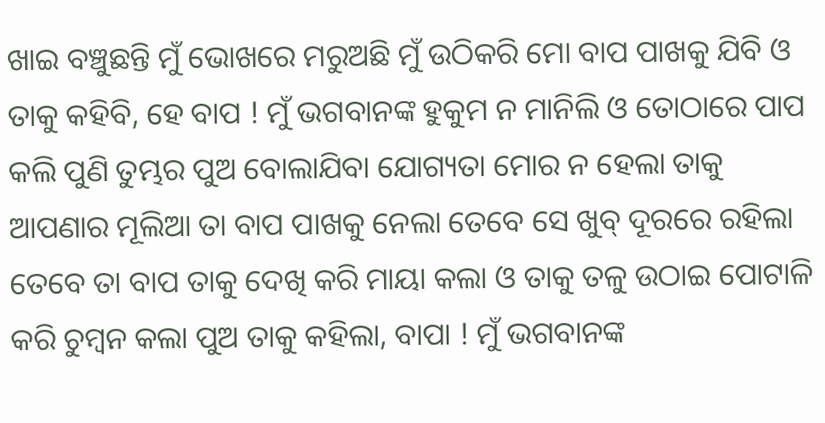ଖାଇ ବଞ୍ଚୁଛନ୍ତି ମୁଁ ଭୋଖରେ ମରୁଅଛି ମୁଁ ଉଠିକରି ମୋ ବାପ ପାଖକୁ ଯିବି ଓ ତାକୁ କହିବି, ହେ ବାପ ! ମୁଁ ଭଗବାନଙ୍କ ହୁକୁମ ନ ମାନିଲି ଓ ତୋଠାରେ ପାପ କଲି ପୁଣି ତୁମ୍ଭର ପୁଅ ବୋଲାଯିବା ଯୋଗ୍ୟତା ମୋର ନ ହେଲା ତାକୁ ଆପଣାର ମୂଲିଆ ତା ବାପ ପାଖକୁ ନେଲା ତେବେ ସେ ଖୁବ୍ ଦୂରରେ ରହିଲା ତେବେ ତା ବାପ ତାକୁ ଦେଖି କରି ମାୟା କଲା ଓ ତାକୁ ତଳୁ ଉଠାଇ ପୋଟାଳି କରି ଚୁମ୍ୱନ କଲା ପୁଅ ତାକୁ କହିଲା, ବାପା ! ମୁଁ ଭଗବାନଙ୍କ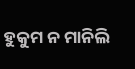ହୁକୁମ ନ ମାନିଲି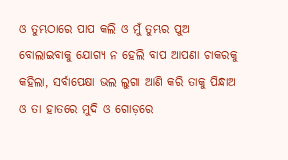ଓ ତୁମ୍ଭଠାରେ ପାପ କଲି ଓ ମୁଁ ତୁମ୍ଭର ପୁଅ ବୋଲାଇବାକୁ ଯୋଗ୍ୟ ନ ହେଲି ବାପ ଆପଣା ଚାକରକୁ କହିଲା, ସର୍ବାପେକ୍ଷା ଭଲ ଲୁଗା ଆଣି କରି ତାକୁ ପିନ୍ଧାଅ ଓ ତା ହାତରେ ମୁଦି ଓ ଗୋଡ଼ରେ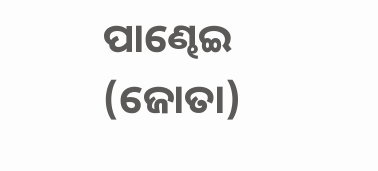ପାଣ୍ଢେଇ (ଜୋତା)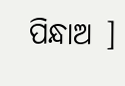ପିନ୍ଧାଅ ]